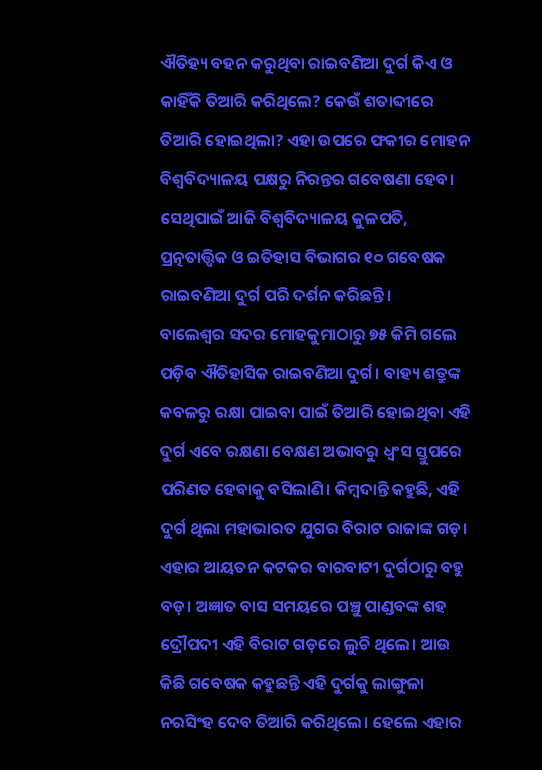ଐତିହ୍ୟ ବହନ କରୁଥିବା ରାଇବଣିଆ ଦୁର୍ଗ କିଏ ଓ କାହିଁକି ତିଆରି କରିଥିଲେ? କେଉଁ ଶତାବ୍ଦୀରେ ତିଆରି ହୋଇଥିଲା? ଏହା ଉପରେ ଫକୀର ମୋହନ ବିଶ୍ୱବିଦ୍ୟାଳୟ ପକ୍ଷରୁ ନିରନ୍ତର ଗବେଷଣା ହେବ। ସେଥିପାଇଁ ଆଜି ବିଶ୍ୱବିଦ୍ୟାଳୟ କୁଳପତି, ପ୍ରତ୍ନତାତ୍ତ୍ୱିକ ଓ ଇତିହାସ ବିଭାଗର ୧୦ ଗବେଷକ ରାଇବଣିଆ ଦୁର୍ଗ ପରି ଦର୍ଶନ କରିଛନ୍ତି।
ବାଲେଶ୍ୱର ସଦର ମୋହକୁମାଠାରୁ ୭୫ କିମି ଗଲେ ପଡ଼ିବ ଐତିହାସିକ ରାଇବଣିଆ ଦୁର୍ଗ। ବାହ୍ୟ ଶତ୍ରୁଙ୍କ କବଳରୁ ରକ୍ଷା ପାଇବା ପାଇଁ ତିଆରି ହୋଇଥିବା ଏହି ଦୁର୍ଗ ଏବେ ରକ୍ଷଣା ବେକ୍ଷଣ ଅଭାବରୁ ଧ୍ୱଂସ ସ୍ତୁପରେ ପରିଣତ ହେବାକୁ ବସିଲାଣି। କିମ୍ବଦାନ୍ତି କହୁଛି, ଏହି ଦୁର୍ଗ ଥିଲା ମହାଭାରତ ଯୁଗର ବିରାଟ ରାଜାଙ୍କ ଗଡ଼। ଏହାର ଆୟତନ କଟକର ବାରବାଟୀ ଦୁର୍ଗଠାରୁ ବହୁ ବଡ଼। ଅଜ୍ଞାତ ବାସ ସମୟରେ ପଞ୍ଚୁ ପାଣ୍ଡବଙ୍କ ଶହ ଦ୍ରୌପଦୀ ଏହି ବିରାଟ ଗଡ଼ରେ ଲୁଚି ଥିଲେ। ଆଉ କିଛି ଗବେଷକ କହୁଛନ୍ତି ଏହି ଦୁର୍ଗକୁ ଲାଙ୍ଗୁଳା ନରସିଂହ ଦେବ ତିଆରି କରିଥିଲେ। ହେଲେ ଏହାର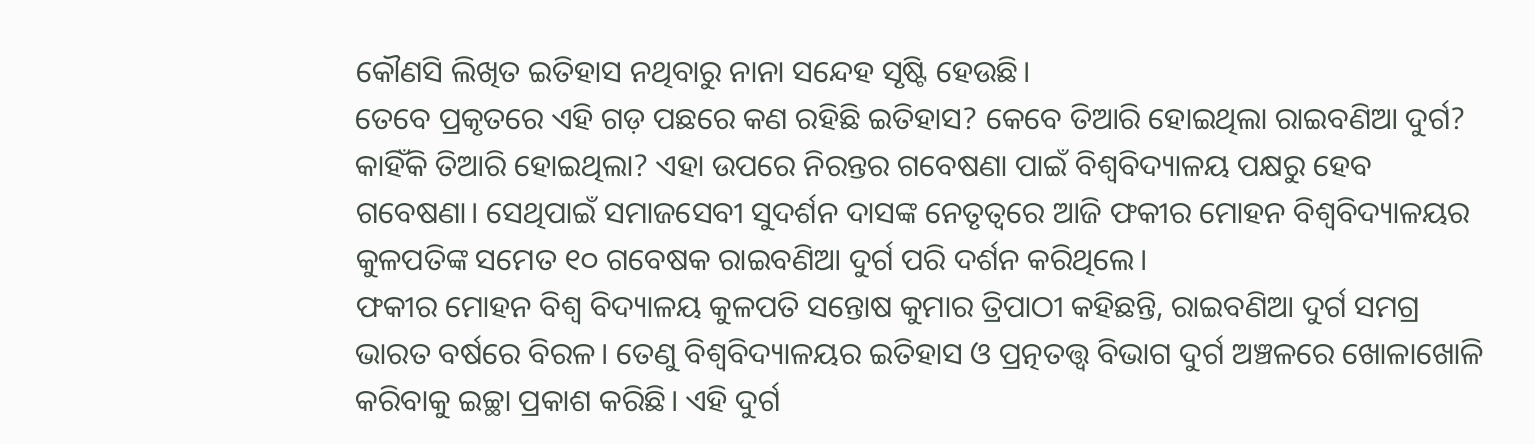କୌଣସି ଲିଖିତ ଇତିହାସ ନଥିବାରୁ ନାନା ସନ୍ଦେହ ସୃଷ୍ଟି ହେଉଛି।
ତେବେ ପ୍ରକୃତରେ ଏହି ଗଡ଼ ପଛରେ କଣ ରହିଛି ଇତିହାସ? କେବେ ତିଆରି ହୋଇଥିଲା ରାଇବଣିଆ ଦୁର୍ଗ? କାହିଁକି ତିଆରି ହୋଇଥିଲା? ଏହା ଉପରେ ନିରନ୍ତର ଗବେଷଣା ପାଇଁ ବିଶ୍ୱବିଦ୍ୟାଳୟ ପକ୍ଷରୁ ହେବ ଗବେଷଣା। ସେଥିପାଇଁ ସମାଜସେବୀ ସୁଦର୍ଶନ ଦାସଙ୍କ ନେତୃତ୍ୱରେ ଆଜି ଫକୀର ମୋହନ ବିଶ୍ୱବିଦ୍ୟାଳୟର କୁଳପତିଙ୍କ ସମେତ ୧୦ ଗବେଷକ ରାଇବଣିଆ ଦୁର୍ଗ ପରି ଦର୍ଶନ କରିଥିଲେ।
ଫକୀର ମୋହନ ବିଶ୍ୱ ବିଦ୍ୟାଳୟ କୁଳପତି ସନ୍ତୋଷ କୁମାର ତ୍ରିପାଠୀ କହିଛନ୍ତି, ରାଇବଣିଆ ଦୁର୍ଗ ସମଗ୍ର ଭାରତ ବର୍ଷରେ ବିରଳ। ତେଣୁ ବିଶ୍ୱବିଦ୍ୟାଳୟର ଇତିହାସ ଓ ପ୍ରତ୍ନତତ୍ତ୍ୱ ବିଭାଗ ଦୁର୍ଗ ଅଞ୍ଚଳରେ ଖୋଳାଖୋଳି କରିବାକୁ ଇଚ୍ଛା ପ୍ରକାଶ କରିଛି। ଏହି ଦୁର୍ଗ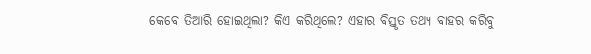କେବେ ତିଆରି ହୋଇଥିଲା? କିଏ କରିଥିଲେ? ଏହାର ବିସ୍ତୃତ ତଥ୍ୟ ବାହର କରିବୁ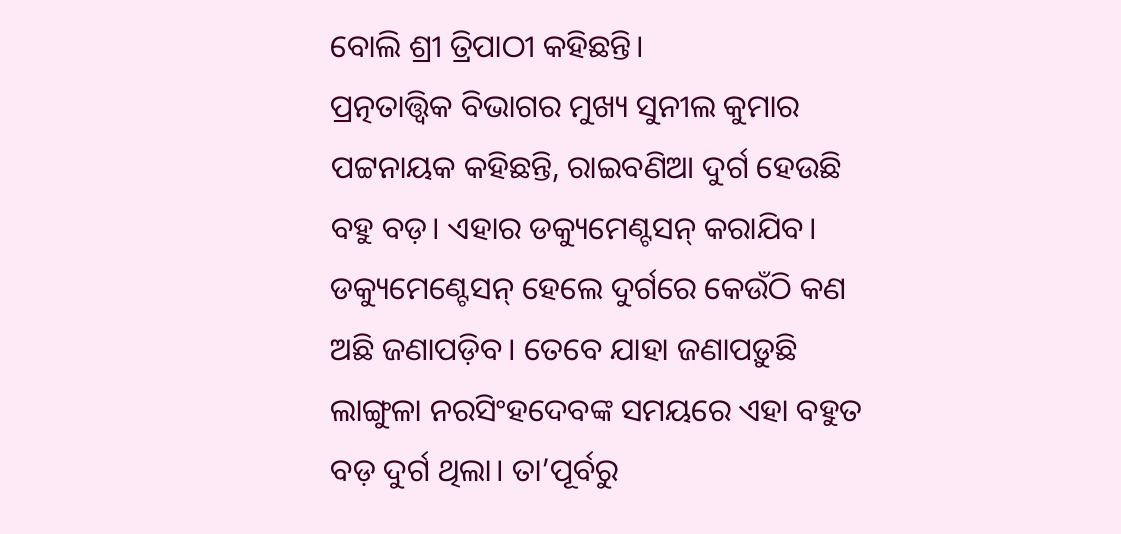ବୋଲି ଶ୍ରୀ ତ୍ରିପାଠୀ କହିଛନ୍ତି।
ପ୍ରତ୍ନତାତ୍ତ୍ୱିକ ବିଭାଗର ମୁଖ୍ୟ ସୁନୀଲ କୁମାର ପଟ୍ଟନାୟକ କହିଛନ୍ତି, ରାଇବଣିଆ ଦୁର୍ଗ ହେଉଛି ବହୁ ବଡ଼। ଏହାର ଡକ୍ୟୁମେଣ୍ଟସନ୍ କରାଯିବ। ଡକ୍ୟୁମେଣ୍ଟେସନ୍ ହେଲେ ଦୁର୍ଗରେ କେଉଁଠି କଣ ଅଛି ଜଣାପଡ଼ିବ। ତେବେ ଯାହା ଜଣାପଡ଼ୁଛି ଲାଙ୍ଗୁଳା ନରସିଂହଦେବଙ୍କ ସମୟରେ ଏହା ବହୁତ ବଡ଼ ଦୁର୍ଗ ଥିଲା। ତା’ପୂର୍ବରୁ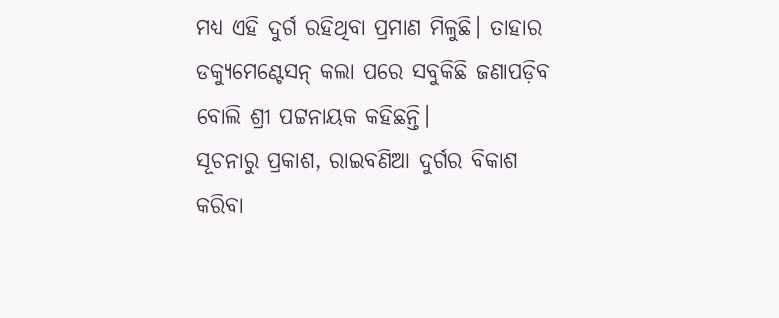ମଧ୍ୟ ଏହି ଦୁର୍ଗ ରହିଥିବା ପ୍ରମାଣ ମିଳୁଛି। ତାହାର ଡକ୍ୟୁମେଣ୍ଟେସନ୍ କଲା ପରେ ସବୁକିଛି ଜଣାପଡ଼ିବ ବୋଲି ଶ୍ରୀ ପଟ୍ଟନାୟକ କହିଛନ୍ତି।
ସୂଚନାରୁ ପ୍ରକାଶ, ରାଇବଣିଆ ଦୁର୍ଗର ବିକାଶ କରିବା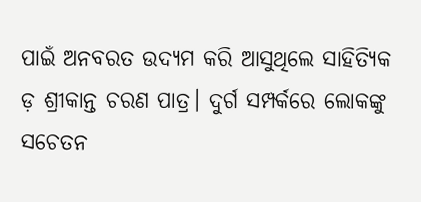ପାଇଁ ଅନବରତ ଉଦ୍ୟମ କରି ଆସୁଥିଲେ ସାହିତ୍ୟିକ ଡ଼ ଶ୍ରୀକାନ୍ତ ଚରଣ ପାତ୍ର। ଦୁର୍ଗ ସମ୍ପର୍କରେ ଲୋକଙ୍କୁ ସଚେତନ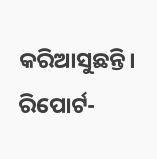କରିଆସୁଛନ୍ତି।
ରିପୋର୍ଟ-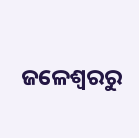ଜଳେଶ୍ୱରରୁ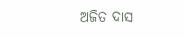ଅଜିତ ଦାସ